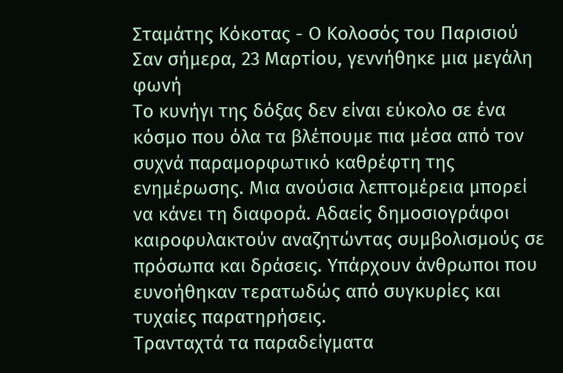Σταμάτης Κόκοτας - Ο Κολοσός του Παρισιού
Σαν σήμερα, 23 Μαρτίου, γεννήθηκε μια μεγάλη φωνή
Το κυνήγι της δόξας δεν είναι εύκολο σε ένα κόσμο που όλα τα βλέπουμε πια μέσα από τον συχνά παραμορφωτικό καθρέφτη της ενημέρωσης. Μια ανούσια λεπτομέρεια μπορεί να κάνει τη διαφορά. Αδαείς δημοσιογράφοι καιροφυλακτούν αναζητώντας συμβολισμούς σε πρόσωπα και δράσεις. Υπάρχουν άνθρωποι που ευνοήθηκαν τερατωδώς από συγκυρίες και τυχαίες παρατηρήσεις.
Τρανταχτά τα παραδείγματα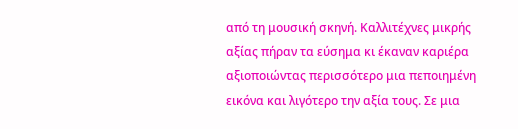από τη μουσική σκηνή. Καλλιτέχνες μικρής αξίας πήραν τα εύσημα κι έκαναν καριέρα αξιοποιώντας περισσότερο μια πεποιημένη εικόνα και λιγότερο την αξία τους. Σε μια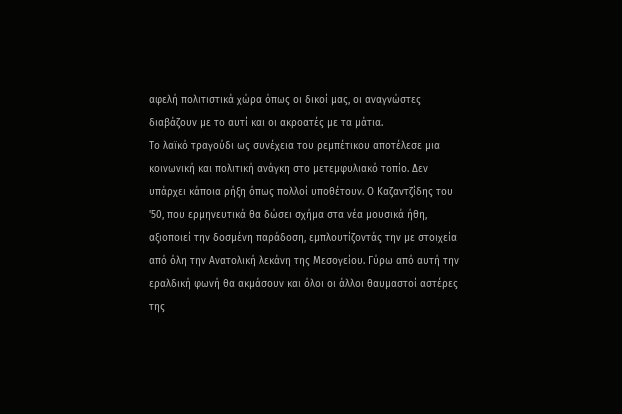αφελή πολιτιστικά χώρα όπως οι δικοί μας, οι αναγνώστες διαβάζουν με το αυτί και οι ακροατές με τα μάτια.
Το λαϊκό τραγούδι ως συνέχεια του ρεμπέτικου αποτέλεσε μια κοινωνική και πολιτική ανάγκη στο μετεμφυλιακό τοπίο. Δεν υπάρχει κάποια ρήξη όπως πολλοί υποθέτουν. Ο Καζαντζίδης του '50, που ερμηνευτικά θα δώσει σχήμα στα νέα μουσικά ήθη, αξιοποιεί την δοσμένη παράδοση, εμπλουτίζοντάς την με στοιχεία από όλη την Ανατολική λεκάνη της Μεσογείου. Γύρω από αυτή την εραλδική φωνή θα ακμάσουν και όλοι οι άλλοι θαυμαστοί αστέρες της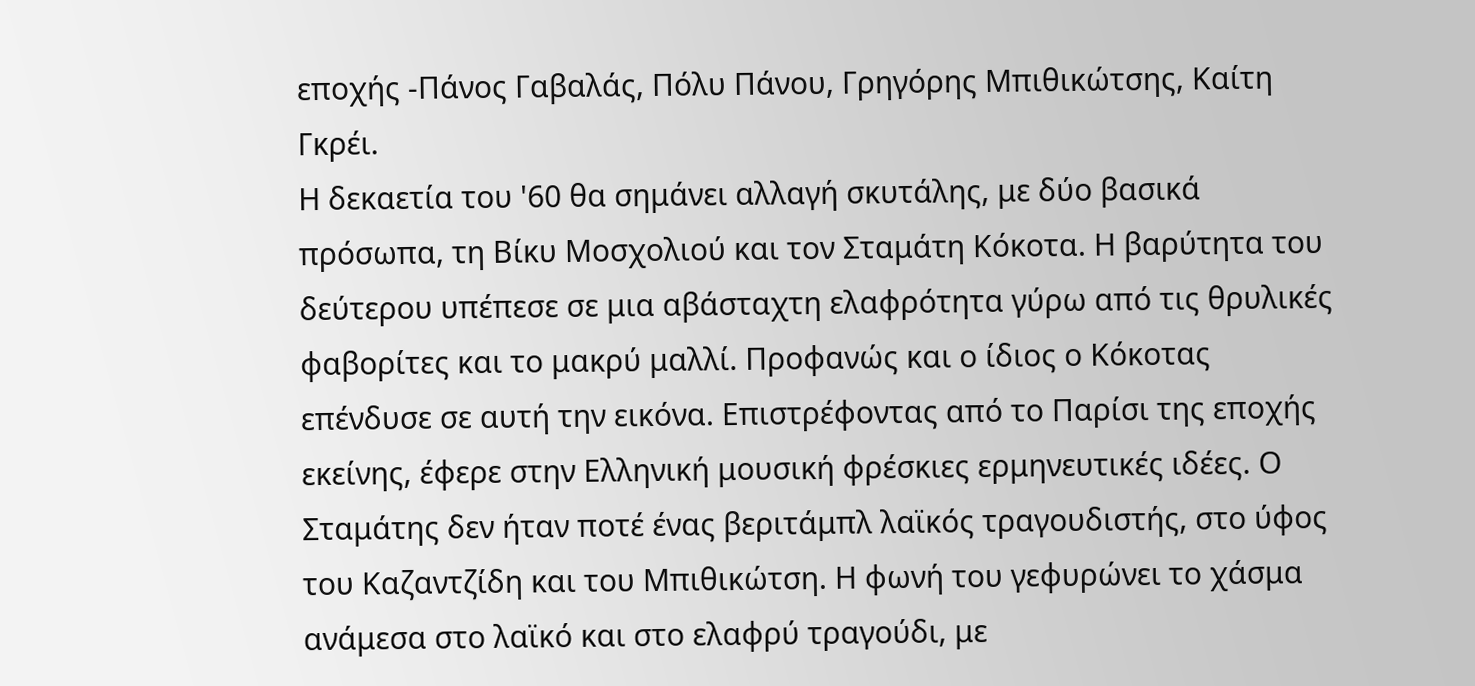εποχής -Πάνος Γαβαλάς, Πόλυ Πάνου, Γρηγόρης Μπιθικώτσης, Καίτη Γκρέι.
Η δεκαετία του '60 θα σημάνει αλλαγή σκυτάλης, με δύο βασικά πρόσωπα, τη Βίκυ Μοσχολιού και τον Σταμάτη Κόκοτα. Η βαρύτητα του δεύτερου υπέπεσε σε μια αβάσταχτη ελαφρότητα γύρω από τις θρυλικές φαβορίτες και το μακρύ μαλλί. Προφανώς και ο ίδιος ο Κόκοτας επένδυσε σε αυτή την εικόνα. Επιστρέφοντας από το Παρίσι της εποχής εκείνης, έφερε στην Ελληνική μουσική φρέσκιες ερμηνευτικές ιδέες. Ο Σταμάτης δεν ήταν ποτέ ένας βεριτάμπλ λαϊκός τραγουδιστής, στο ύφος του Καζαντζίδη και του Μπιθικώτση. Η φωνή του γεφυρώνει το χάσμα ανάμεσα στο λαϊκό και στο ελαφρύ τραγούδι, με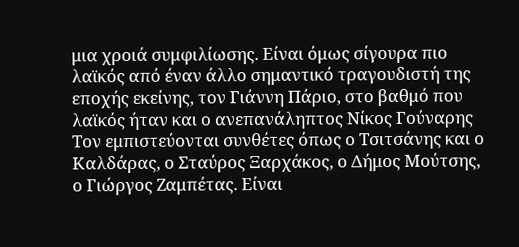μια χροιά συμφιλίωσης. Είναι όμως σίγουρα πιο λαϊκός από έναν άλλο σημαντικό τραγουδιστή της εποχής εκείνης, τον Γιάννη Πάριο, στο βαθμό που λαϊκός ήταν και ο ανεπανάληπτος Νίκος Γούναρης Τον εμπιστεύονται συνθέτες όπως ο Τσιτσάνης και ο Καλδάρας, ο Σταύρος Ξαρχάκος, ο Δήμος Μούτσης, ο Γιώργος Ζαμπέτας. Είναι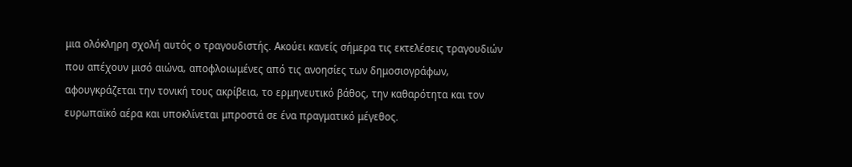μια ολόκληρη σχολή αυτός ο τραγουδιστής. Ακούει κανείς σήμερα τις εκτελέσεις τραγουδιών που απέχουν μισό αιώνα, αποφλοιωμένες από τις ανοησίες των δημοσιογράφων, αφουγκράζεται την τονική τους ακρίβεια, το ερμηνευτικό βάθος, την καθαρότητα και τον ευρωπαϊκό αέρα και υποκλίνεται μπροστά σε ένα πραγματικό μέγεθος.